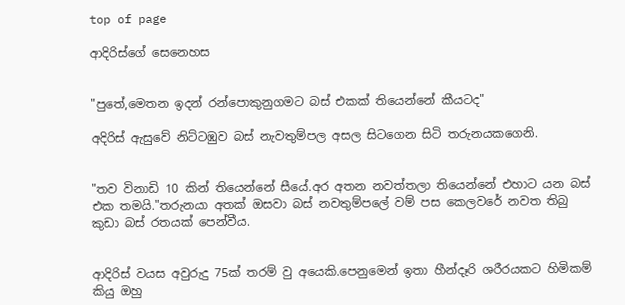top of page

ආදිරිස්ගේ සෙනෙහස


"පුතේ,මෙතන ඉදන් රන්පොකුනුගමට බස් එකක් තියෙන්නේ කීයටද"

අදිරිස් ඇසුවේ නිට්ටඹුව බස් නැවතුම්පල අසල සිටගෙන සිටි තරුනයකගෙනි.


"තව විනාඩි 10 කින් තියෙන්නේ සීයේ.අර අතන නවත්තලා තියෙන්නේ එහාට යන බස් එක තමයි."තරුනයා අතක් ඔසවා බස් නවතුම්පලේ වම් පස කෙලවරේ නවත තිබු කුඩා බස් රතයක් පෙන්වීය.


ආදිරිස් වයස අවුරුදු 75ක් තරම් වු අයෙකි.පෙනුමෙන් ඉතා හීන්දෑරි ශරීරයකට හිමිකම් කියු ඔහු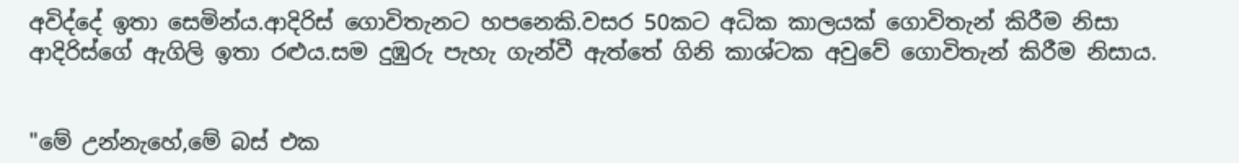අවිද්දේ ඉතා සෙමින්ය.ආදිරිස් ගොවිතැනට හපනෙකි.වසර 50කට අධික කාලයක් ගොවිතැන් කිරීම නිසා ආදිරිස්ගේ ඇගිලි ඉතා රළුය.සම දුඹුරු පැහැ ගැන්වී ඇත්තේ ගිනි කාශ්ටක අවුවේ ගොවිතැන් කිරීම නිසාය.


"මේ උන්නැහේ,මේ බස් එක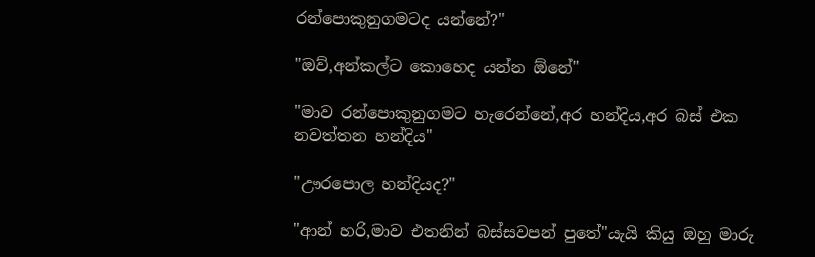රන්පොකුනුගමටද යන්නේ?"

"ඔව්,අන්කල්ට කොහෙද යන්න ඕනේ"

"මාව රන්පොකුනුගමට හැරෙන්නේ,අර හන්දිය,අර බස් එක නවත්තන හන්දිය"

"ඌරපොල හන්දියද?"

"ආන් හරි,මාව එතනින් බස්සවපන් පුතේ"යැයි කියු ඔහු මාරු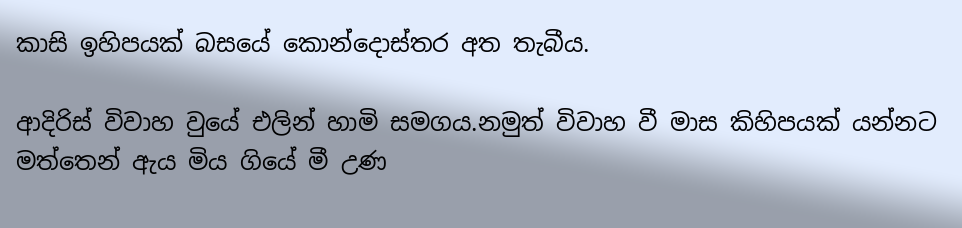කාසි ඉහිපයක් බසයේ කොන්දොස්තර අත තැබීය.

ආදිරිස් විවාහ වුයේ එලින් හාමි සමගය.නමුත් විවාහ වී මාස කිහිපයක් යන්නට මත්තෙන් ඇය මිය ගියේ මී උණ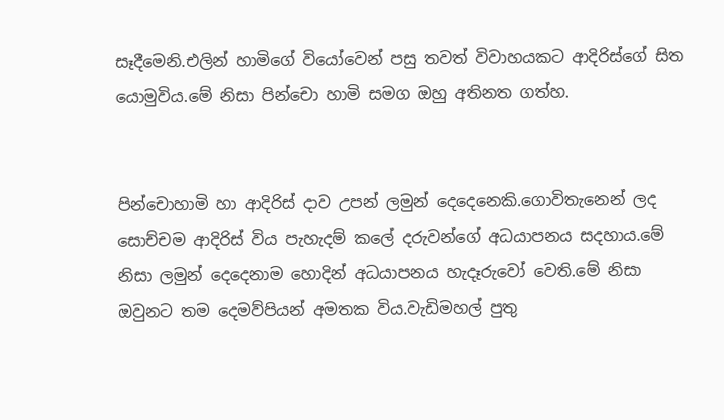සෑදීමෙනි.එලින් හාමිගේ වියෝවෙන් පසු තවත් විවාහයකට ආදිරිස්ගේ සිත යොමුවිය.මේ නිසා පින්චො හාමි සමග ඔහු අතිනත ගත්හ.


පින්චොහාමි හා ආදිරිස් දාව උපන් ලමුන් දෙදෙනෙකි.ගොවිතැනෙන් ලද සොච්චම ආදිරිස් විය පැහැදම් කලේ දරුවන්ගේ අධ‍යාපනය සදහාය.මේ නිසා ලමුන් දෙදෙනාම හොදින් අධ‍යාපනය හැදෑරුවෝ වෙති.මේ නිසා ඔවුනට තම දෙමව්පියන් අමතක විය.වැඩිමහල් පුතු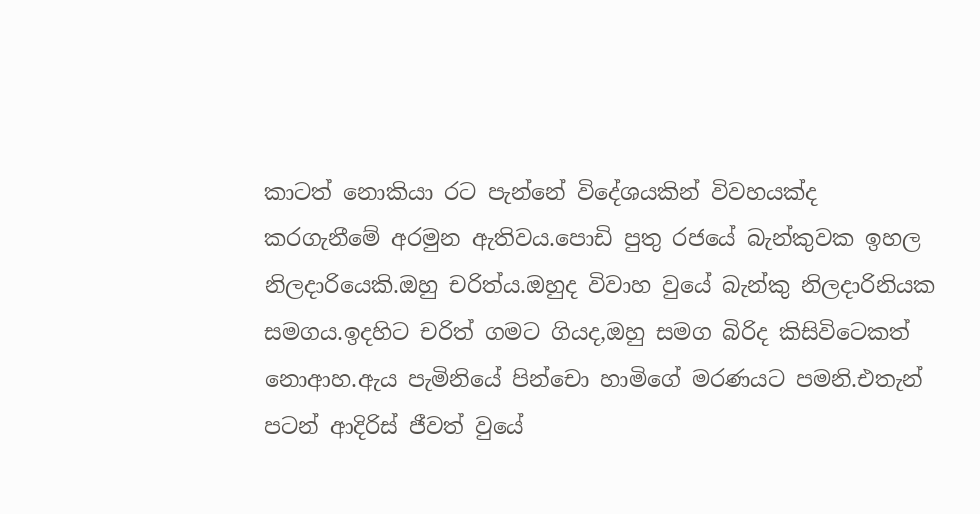කාටත් නොකියා රට පැන්නේ විදේශයකින් විවහයක්ද කරගැනීමේ අරමුන ඇතිවය.පොඩි පුතු රජයේ බැන්කුවක ඉහල නිලදාරියෙකි.ඔහු චරිත්ය.ඔහුද විවාහ වුයේ බැන්කු නිලදාරිනියක සමගය.ඉදහිට චරිත් ගමට ගියද,ඔහු සමග බිරිද කිසිවිටෙකත් නොආහ.ඇය පැමිනියේ පින්චො හාමිගේ මරණයට පමනි.එතැන් පටන් ආදිරිස් ජීවත් වුයේ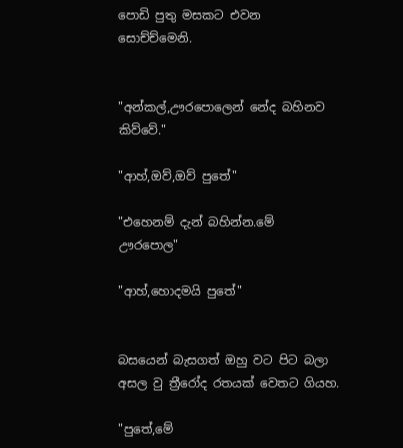පොඩි පුතු මසකට එවන සොච්ච්මෙනි.


"අන්කල්,ඌරපොලෙන් නේද බහිනව කිව්වේ."

"ආහ්,ඔව්,ඔව් පුතේ"

"එහෙනම් දැන් බහින්න.මේ ඌරපොල"

"ආහ්,හොදමයි පුතේ"


බසයෙන් බැසගත් ඔහු වට පිට බලා අසල වු ත්‍රීරෝද රතයක් වෙතට ගියහ.

"පුතේ,මේ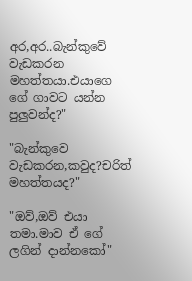අර,අර..බැන්කුවේ වැඩකරන මහත්තයා.එයාගෙ ගේ ගාවට යන්න පුලුවන්ද?"

"බැන්කුවෙ වැඩකරන,කවුද?චරිත් මහත්තයද?"

"ඔව්,ඔව් එයා තමා.මාව ඒ ගේ ලගින් දාන්නකෝ"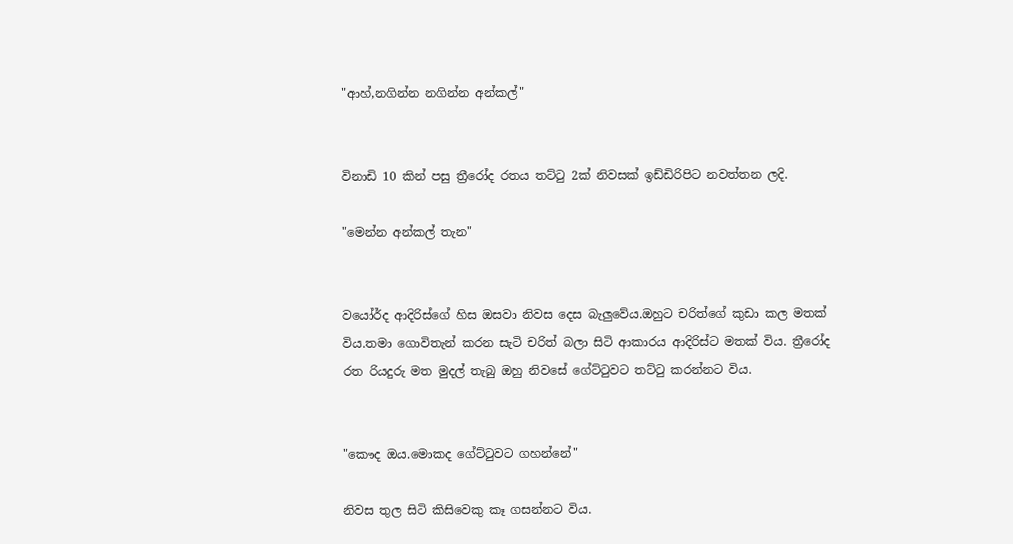"ආහ්,නගින්න නගින්න අන්කල්"


විනාඩි 10 කින් පසු ත්‍රීරෝද රතය තට්ටු 2ක් නිවසක් ඉඩ්ඩිරිපිට නවත්තන ලදි.

"මෙන්න අන්කල් තැන"


වයෝර්ද ආදිරිස්ගේ හිස ඔසවා නිවස දෙස බැලුවේය.ඔහුට චරිත්ගේ කුඩා කල මතක් විය.තමා ගොවිතැන් කරන සැටි චරිත් බලා සිටි ආකාරය ආදිරිස්ට මතක් විය. ත්‍රීරෝද රත රියදුරු මත මුදල් තැබු ඔහු නිවසේ ගේට්ටුවට තට්ටු කරන්නට විය.


"කෞද ඔය.මොකද ගේට්ටුවට ගහන්නේ"

නිවස තුල සිටි කිසිවෙකු කෑ ගසන්නට විය.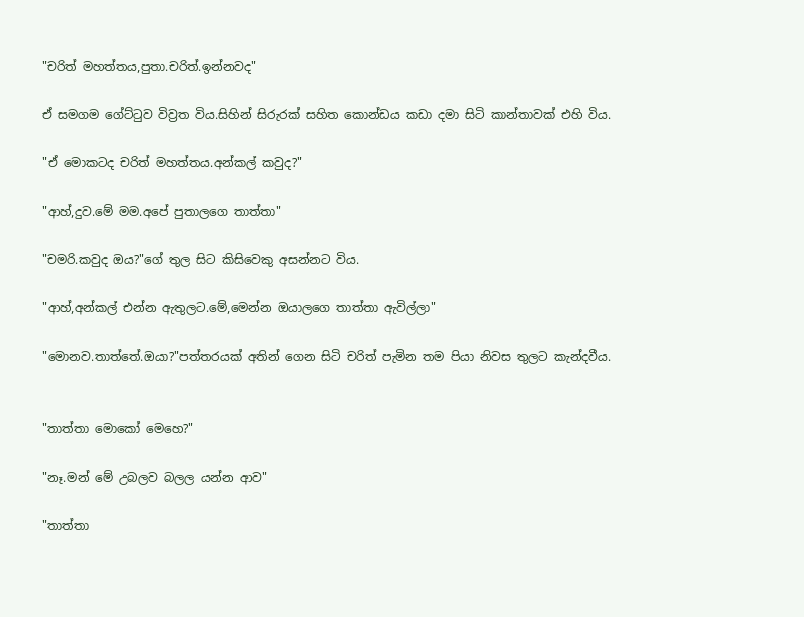"චරිත් මහත්තය,පුතා.චරිත්.ඉන්නවද"

ඒ සමගම ගේට්ටුව විව්‍රත විය.සිහින් සිරුරක් සහිත කොන්ඩය කඩා දමා සිටි කාන්තාවක් එහි විය.

"ඒ මොකටද චරිත් මහත්තය.අන්කල් කවුද?"

"ආහ්,දුව.මේ මම.අපේ පුතාලගෙ තාත්තා"

"චමරි.කවුද ඔය?"ගේ තුල සිට කිසිවෙකු අසන්නට විය.

"ආහ්,අන්කල් එන්න ඇතුලට.මේ,මෙන්න ඔයාලගෙ තාත්තා ඇවිල්ලා"

"මොනව.තාත්තේ.ඔයා?"පත්තරයක් අතින් ගෙන සිටි චරිත් පැමින තම පියා නිවස තුලට කැන්දවීය.


"තාත්තා මොකෝ මෙහෙ?"

"නෑ.මන් මේ උබලව බලල යන්න ආව"

"තාත්තා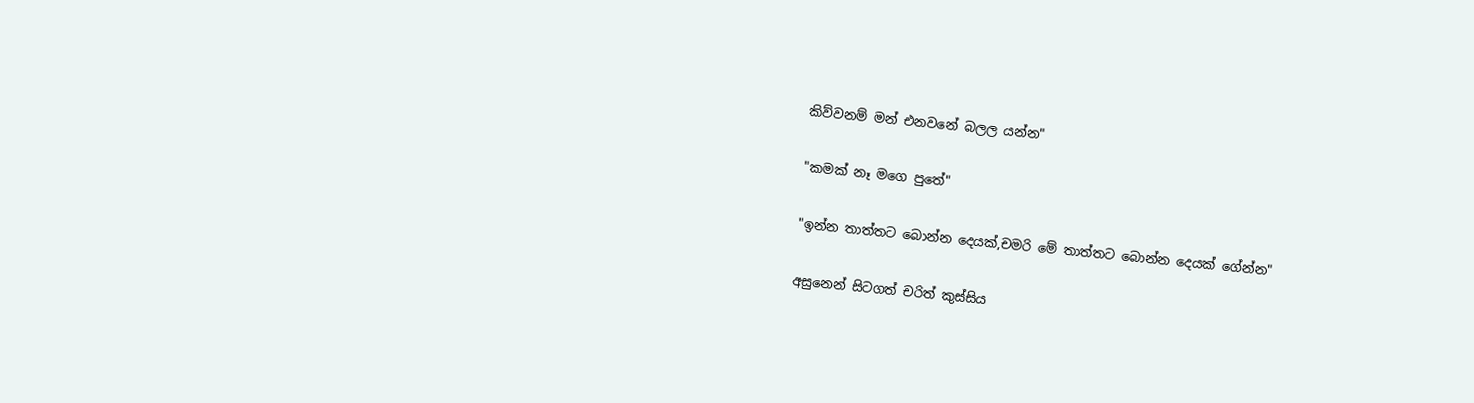කිව්වනම් මන් එනවනේ බලල යන්න"

"කමක් නෑ මගෙ පුතේ"

"ඉන්න තාත්තට බොන්න දෙයක්,චමරි මේ තාත්තට බොන්න දෙයක් ගේන්න"

අසුනෙන් සිටගත් චරිත් කුස්සිය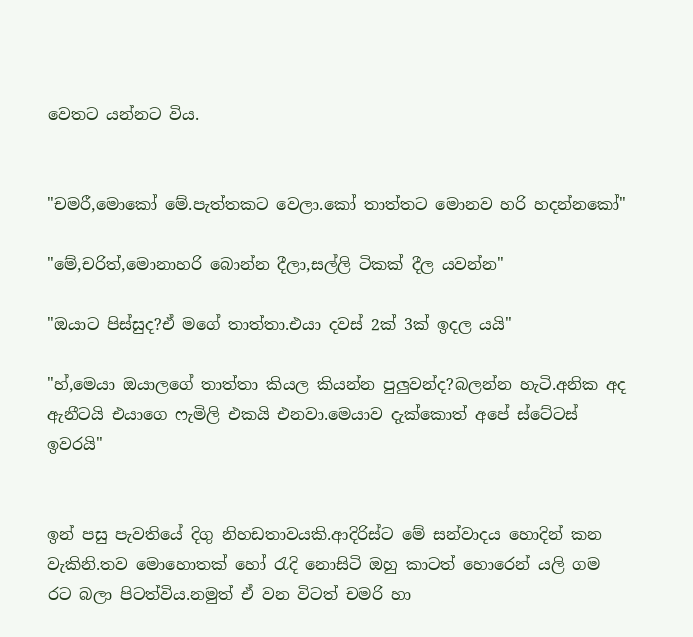වෙතට යන්නට විය.


"චමරී,මොකෝ මේ.පැත්තකට වෙලා.කෝ තාත්තට මොනව හරි හදන්නකෝ"

"මේ,චරිත්,මොනාහරි බොන්න දීලා,සල්ලි ටිකක් දීල යවන්න"

"ඔයාට පිස්සුද?ඒ මගේ තාත්තා.එයා දවස් 2ක් 3ක් ඉදල යයි"

"හ්,මෙයා ඔයාලගේ තාත්තා කියල කියන්න පුලුවන්ද?බලන්න හැටි.අනික අද ඇනීටයි එයාගෙ ෆැමිලි එකයි එනවා.මෙයාව දැක්කොත් අපේ ස්ටේටස් ඉවරයි"


ඉන් පසු පැවතියේ දිගු නිහඩතාවයකි.ආදිරිස්ට මේ සන්වාදය හොදින් කන වැකිනි.තව මොහොතක් හෝ රැදි නොසිටි ඔහු කාටත් හොරෙන් යලි ගම රට බලා පිටත්විය.නමුත් ඒ වන විටත් චමරි හා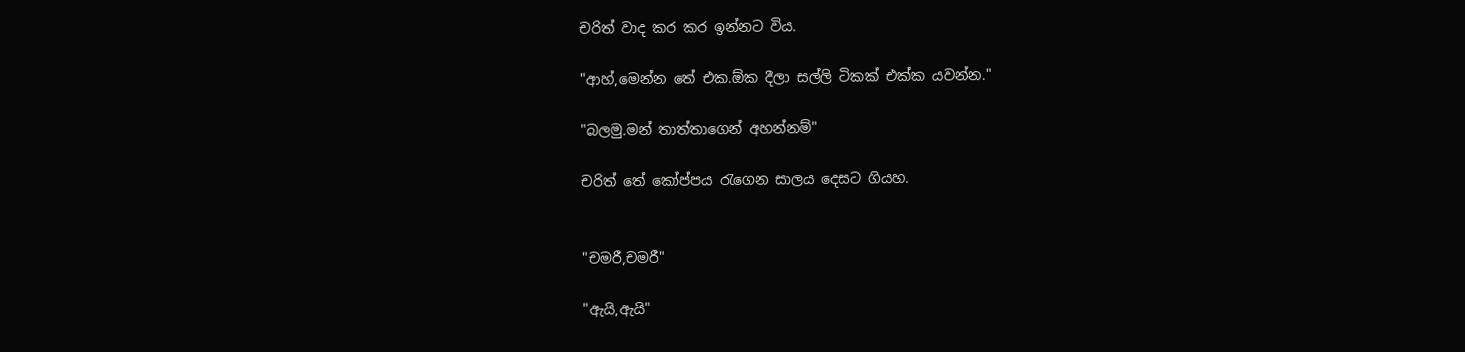චරිත් වාද කර කර ඉන්නට විය.

"ආහ්,මෙන්න තේ එක.ඕක දීලා සල්ලි ටිකක් එක්ක යවන්න."

"බලමු.මන් තාත්තාගෙන් අහන්නම්"

චරිත් තේ කෝප්පය රැගෙන සාලය දෙසට ගියහ.


"චමරී,චමරී"

"ඇයි,ඇයි"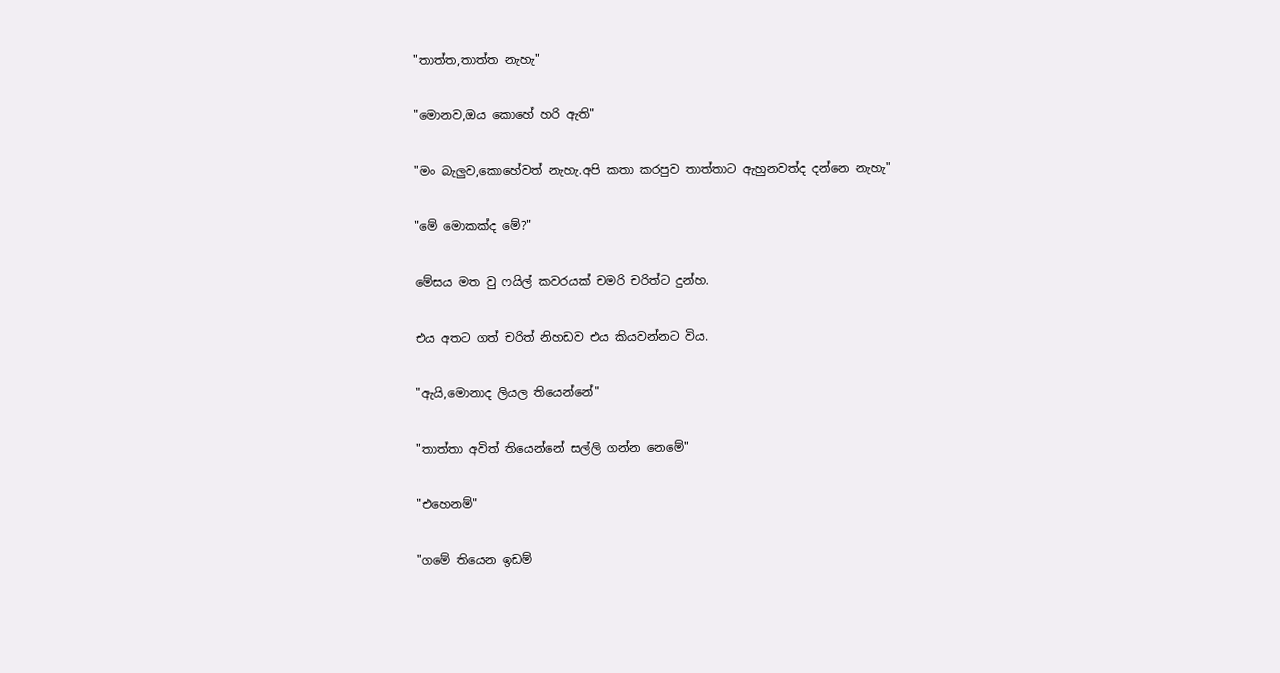"තාත්ත,තාත්ත නැහැ"

"මොනව,ඔය කොහේ හරි ඇති"

"මං බැලුව,කොහේවත් නැහැ.අපි කතා කරපුව තාත්තාට ඇහුනවත්ද දන්නෙ නැහැ"

"මේ මොකක්ද මේ?"

මේසය මත වු ෆයිල් කවරයක් චමරි චරිත්ට දුන්හ.

එය අතට ගත් චරිත් නිහඩව එය කියවන්නට විය.

"ඇයි,මොනාද ලියල තියෙන්නේ"

"තාත්තා අවිත් තියෙන්නේ සල්ලි ගන්න නෙමේ"

"එහෙනම්"

"ගමේ තියෙන ඉඩම්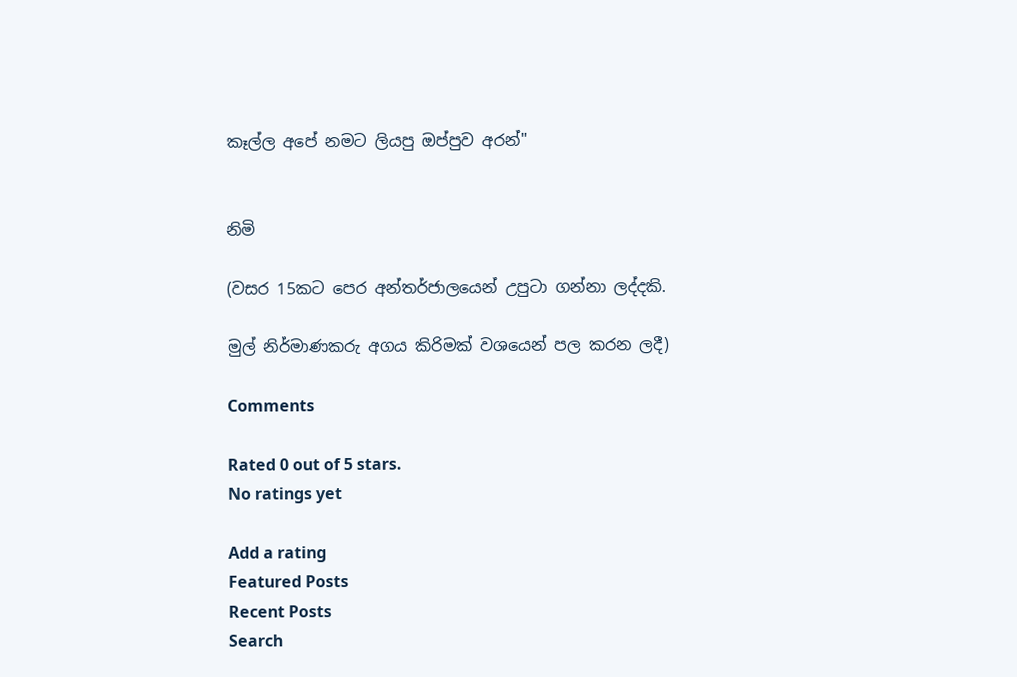කෑල්ල අපේ නමට ලියපු ඔප්පුව අරන්"


නිමි

(වසර 15කට පෙර අන්තර්ජාලයෙන් උපුටා ගන්නා ලද්දකි.

මුල් නිර්මාණකරු අගය කිරිමක් වශයෙන් පල කරන ලදී)

Comments

Rated 0 out of 5 stars.
No ratings yet

Add a rating
Featured Posts
Recent Posts
Search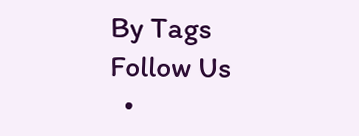By Tags
Follow Us
  •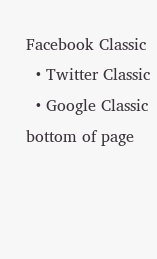Facebook Classic
  • Twitter Classic
  • Google Classic
bottom of page